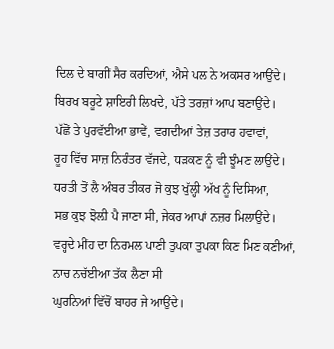ਦਿਲ ਦੇ ਬਾਗੀਂ ਸੈਰ ਕਰਦਿਆਂ, ਐਸੇ ਪਲ ਨੇ ਅਕਸਰ ਆਉਂਦੇ।
ਬਿਰਖ ਬਰੂਟੇ ਸ਼ਾਇਰੀ ਲਿਖਦੇ, ਪੱਤੇ ਤਰਜ਼ਾਂ ਆਪ ਬਣਾਉਂਦੇ।
ਪੱਛੋਂ ਤੇ ਪੁਰਵੱਈਆ ਭਾਵੇਂ, ਵਗਦੀਆਂ ਤੇਜ਼ ਤਰਾਰ ਹਵਾਵਾਂ,
ਰੂਹ ਵਿੱਚ ਸਾਜ਼ ਨਿਰੰਤਰ ਵੱਜਦੇ, ਧੜਕਣ ਨੂੰ ਵੀ ਝੂੰਮਣ ਲਾਉਂਦੇ।
ਧਰਤੀ ਤੋਂ ਲੈ ਅੰਬਰ ਤੀਕਰ ਜੋ ਕੁਝ ਖੁੱਲ੍ਹੀ ਅੱਖ ਨੂੰ ਦਿਸਿਆ,
ਸਭ ਕੁਝ ਝੋਲ਼ੀ ਪੈ ਜਾਣਾ ਸੀ, ਜੇਕਰ ਆਪਾਂ ਨਜ਼ਰ ਮਿਲਾਉਂਦੇ।
ਵਰ੍ਹਦੇ ਮੀਂਹ ਦਾ ਨਿਰਮਲ ਪਾਣੀ ਤੁਪਕਾ ਤੁਪਕਾ ਕਿਣ ਮਿਣ ਕਣੀਆਂ,
ਨਾਚ ਨਚੱਈਆ ਤੱਕ ਲੈਣਾ ਸੀ
ਘੁਰਨਿਆਂ ਵਿੱਚੋਂ ਬਾਹਰ ਜੇ ਆਉਂਦੇ।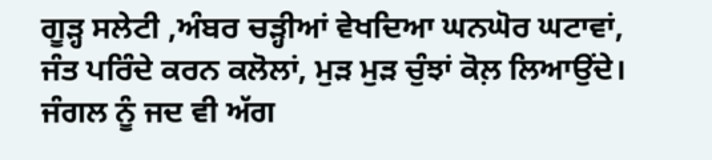ਗੂੜ੍ਹ ਸਲੇਟੀ ,ਅੰਬਰ ਚੜ੍ਹੀਆਂ ਵੇਖਦਿਆ ਘਨਘੋਰ ਘਟਾਵਾਂ,
ਜੰਤ ਪਰਿੰਦੇ ਕਰਨ ਕਲੋਲਾਂ, ਮੁੜ ਮੁੜ ਚੁੰਝਾਂ ਕੋਲ਼ ਲਿਆਉਂਦੇ।
ਜੰਗਲ ਨੂੰ ਜਦ ਵੀ ਅੱਗ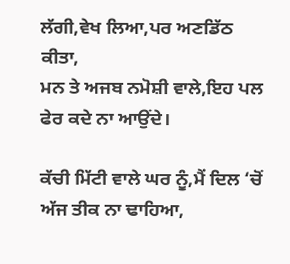ਲੱਗੀ,ਵੇਖ ਲਿਆ,ਪਰ ਅਣਡਿੱਠ ਕੀਤਾ,
ਮਨ ਤੇ ਅਜਬ ਨਮੋਸ਼ੀ ਵਾਲੇ,ਇਹ ਪਲ ਫੇਰ ਕਦੇ ਨਾ ਆਉਂਦੇ।

ਕੱਚੀ ਮਿੱਟੀ ਵਾਲੇ ਘਰ ਨੂੰ,ਮੈਂ ਦਿਲ ‘ਚੋਂ ਅੱਜ ਤੀਕ ਨਾ ਢਾਹਿਆ,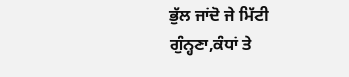ਭੁੱਲ ਜਾਂਦੋ ਜੇ ਮਿੱਟੀ ਗੁੰਨ੍ਹਣਾ,ਕੰਧਾਂ ਤੇ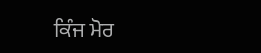ਕਿੰਜ ਮੋਰ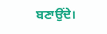ਬਣਾਉਂਦੇ।